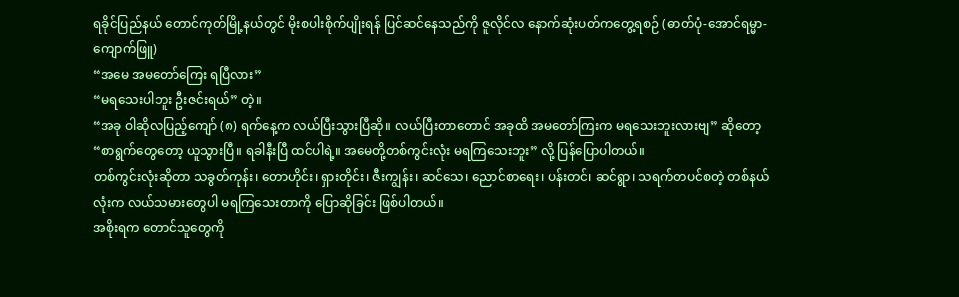ရခိုင်ပြည်နယ် တောင်ကုတ်မြို့နယ်တွင် မိုးစပါးစိုက်ပျိုးရန် ပြင်ဆင်နေသည်ကို ဇူလိုင်လ နောက်ဆုံးပတ်ကတွေ့ရစဉ် (ဓာတ်ပုံ-အောင်ရမ္မာ-ကျောက်ဖြူ)
“အမေ အမတော်ကြေး ရပြီလား”
“မရသေးပါဘူး ဦးဇင်းရယ်” တဲ့။
“အခု ဝါဆိုလပြည့်ကျော် (၈) ရက်နေ့က လယ်ပြီးသွားပြီဆို။ လယ်ပြီးတာတောင် အခုထိ အမတော်ကြးက မရသေးဘူးလားဗျ” ဆိုတော့
“စာရွက်တွေတော့ ယူသွားပြီ။ ရခါနီးပြီ ထင်ပါရဲ့။ အမေတို့တစ်ကွင်းလုံး မရကြသေးဘူး” လို့ ပြန်ပြောပါတယ်။
တစ်ကွင်းလုံးဆိုတာ သခွတ်ကုန်း၊ တောဟိုင်း၊ ရှားတိုင်း၊ ဇီးကျွန်း၊ ဆင်သေ၊ ညောင်စာရေး၊ ပန်းတင်၊ ဆင်ရွာ၊ သရက်တပင်စတဲ့ တစ်နယ်လုံးက လယ်သမားတွေပါ မရကြသေးတာကို ပြောဆိုခြင်း ဖြစ်ပါတယ်။
အစိုးရက တောင်သူတွေကို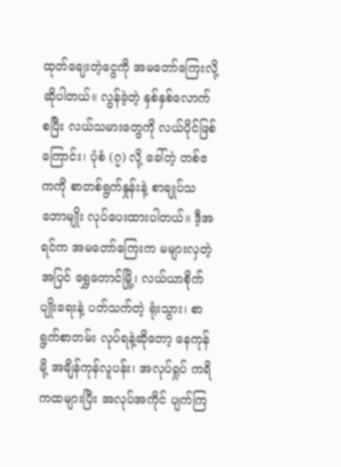ထုတ်ချေးတဲ့ငွေကို အမတော်ကြေးလို့ ဆိုပါတယ်။ လွန်ခဲ့တဲ့ နှစ်နှစ်လောက်စပြီး လယ်သမားတွေကို လယ်ပိုင်ဖြစ်ကြောင်း၊ ပုံစံ (၇) လို့ ခေါ်တဲ့ တစ်ဧကကို စာတစ်ရွက်နှုန်းနဲ့ စာချုပ်သဘောမျိုး လုပ်ပေးထားပါတယ်။ ဒီ့အရင်က အမတော်ကြေးက မများလှတဲ့အပြင် ရွှေတောင်မြို့၊ လယ်ယာစိုက်ပျိုးရေးနဲ့ ပတ်သက်တဲ့ ရုံးသွား၊ စာရွက်စာတမ်း လုပ်ရနဲ့ဆိုတော့ နေကုန်မို့ အချိန်ကုန်လူပန်း၊ အလုပ်ရှုပ် ကရိကထများပြီး အလုပ်အကိုင် ပျက်ကြ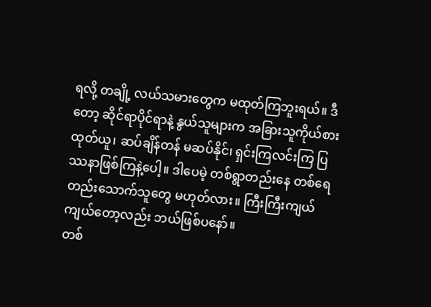ရလို့ တချို့ လယ်သမားတွေက မထုတ်ကြဘူးရယ်။ ဒီတော့ ဆိုင်ရာပိုင်ရာနဲ့ နွယ်သူများက အခြားသူကိုယ်စားထုတ်ယူ၊ ဆပ်ချိန်တန် မဆပ်နိုင်၊ ရှင်းကြလင်းကြ ပြဿနာဖြစ်ကြနဲ့ပေါ့။ ဒါပေမဲ့ တစ်ရွာတည်းနေ တစ်ရေတည်းသောက်သူတွေ မဟုတ်လား။ ကြီးကြီးကျယ် ကျယ်တော့လည်း ဘယ်ဖြစ်ပနော်။
တစ်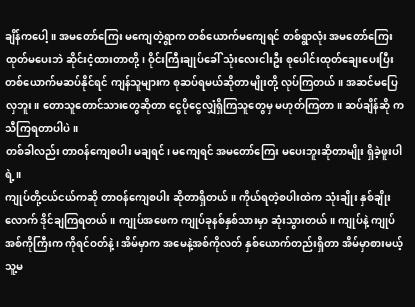ချိန်ကပေါ့။ အမတော်ကြေး မကျေတဲ့ရွာက တစ်ယောက်မကျေရင် တစ်ရွာလုံး အမတော်ကြေးထုတ်မပေးဘဲ ဆိုင်းငံ့ထားတာတို့၊ ဝိုင်းကြီးချုပ်ခေါ် သုံးလေးငါးဦး စုပေါင်းထုတ်ချေးပေးပြီး တစ်ယောက်မဆပ်နိုင်ရင် ကျန်သူများက စုဆပ်ရမယ်ဆိုတာမျိုးတို့ လုပ်ကြတယ်။ အဆင်မပြေလှဘူး။ တောသူတောင်သားတွေဆိုတာ ငွေပိုငွေလျှံရှိကြသူတွေမှ မဟုတ်ကြတာ။ ဆပ်ချိန်ဆို ကသီကြရတာပါပဲ။
တစ်ခါလည်း တာဝန်ကျေစပါး မချရင်၊ မကျေရင် အမတော်ကြေး မပေးဘူးဆိုတာမျိုး ရှိခဲ့ဖူးပါရဲ့။
ကျုပ်တို့ငယ်ငယ်ကဆို တာဝန်ကျေစပါး ဆိုတာရှိတယ်။ ကိုယ်ရတဲ့စပါးထဲက သုံးချိုး နှစ်ချိုးလောက် ဒိုင်ချကြရတယ်။ ကျုပ်အဖေက ကျုပ်ခုနစ်နှစ်သားမှာ ဆုံးသွားတယ်။ ကျုပ်နဲ့ ကျုပ်အစ်ကိုကြီးက ကိုရင်ဝတ်နဲ့၊ အိမ်မှာက အမေနဲ့အစ်ကိုလတ် နှစ်ယောက်တည်းရှိတာ အိမ်မှာစားမယ့်သူ့မ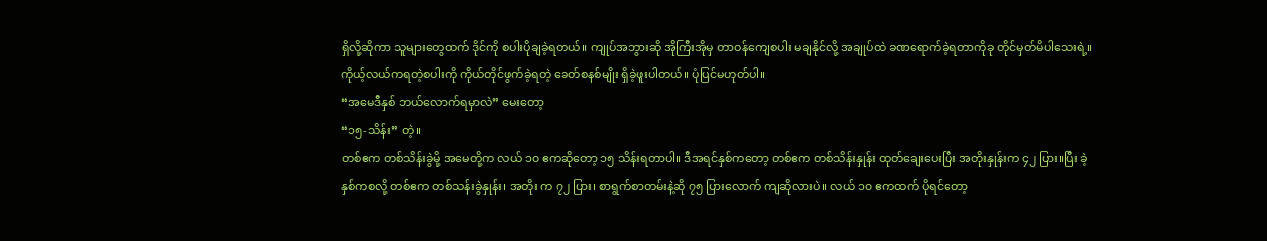ရှိလို့ဆိုကာ သူများတွေထက် ဒိုင်ကို စပါးပိုချခဲ့ရတယ်။ ကျုပ်အဘွားဆို အိုကြီးအိုမှ တာဝန်ကျေစပါး မချနိုင်လို့ အချုပ်ထဲ ခဏရောက်ခဲ့ရတာကိုခု တိုင်မှတ်မိပါသေးရဲ့။ ကိုယ့်လယ်ကရတဲ့စပါးကို ကိုယ်တိုင်ဖွက်ခဲ့ရတဲ့ ခေတ်စနစ်မျိုး ရှိခဲ့ဖူးပါတယ်။ ပုံပြင်မဟုတ်ပါ။
“အမေဒီနှစ် ဘယ်လောက်ရမှာလဲ” မေးတော့
“၁၅-သိန်း” တဲ့။
တစ်ဧက တစ်သိန်းခွဲမို့ အမေတို့က လယ် ၁၀ ဧကဆိုတော့ ၁၅ သိန်းရတာပါ။ ဒီအရင်နှစ်ကတော့ တစ်ဧက တစ်သိန်းနှုန်း ထုတ်ချေးပေးပြီး အတိုးနှုန်းက ၄၂ ပြား။ပြီး ခဲ့နှစ်ကစလို့ တစ်ဧက တစ်သန်းခွဲနှုန်း၊ အတိုး က ၇၂ ပြား၊ စာရွက်စာတမ်းနဲ့ဆို ၇၅ ပြားလောက် ကျဆိုလားပဲ။ လယ် ၁၀ ဧကထက် ပိုရင်တော့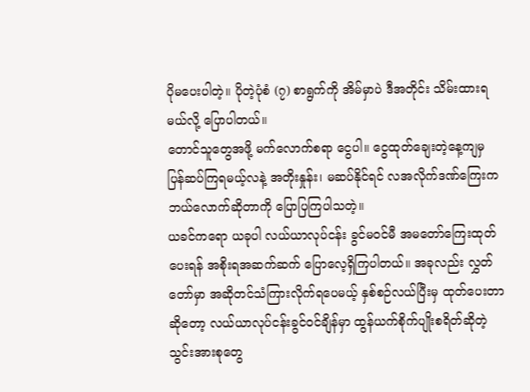ပိုမပေးပါတဲ့။ ပိုတဲ့ပုံစံ (၇) စာရွက်ကို အိမ်မှာပဲ ဒီအတိုင်း သိမ်းထားရမယ်လို့ ပြောပါတယ်။
တောင်သူတွေအဖို့ မက်လောက်စရာ ငွေပါ။ ငွေထုတ်ချေးတဲ့နေ့ကျမှ ပြန်ဆပ်ကြရမယ့်လနဲ့ အတိုးနှုန်း၊ မဆပ်နိုင်ရင် လအလိုက်ဒဏ်ကြေးက ဘယ်လောက်ဆိုတာကို ပြောပြကြပါသတဲ့။
ယခင်ကရော ယခုပါ လယ်ယာလုပ်ငန်း ခွင်မဝင်မီ အမတော်ကြေးထုတ်ပေးရန် အစိုးရအဆက်ဆက် ပြောလေ့ရှိကြပါတယ်။ အခုလည်း လွှတ်တော်မှာ အဆိုတင်သံကြားလိုက်ရပေမယ့် နှစ်စဉ်လယ်ပြီးမှ ထုတ်ပေးတာဆိုတော့ လယ်ယာလုပ်ငန်းခွင်ဝင်ချိန်မှာ ထွန်ယက်စိုက်ပျိုးစရိတ်ဆိုတဲ့ သွင်းအားစုတွေ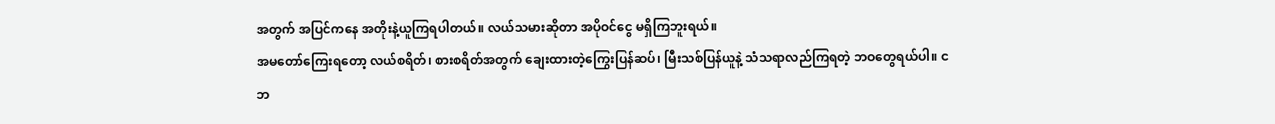အတွက် အပြင်ကနေ အတိုးနဲ့ယူကြရပါတယ်။ လယ်သမားဆိုတာ အပိုဝင်ငွေ မရှိကြဘူးရယ်။
အမတော်ကြေးရတော့ လယ်စရိတ်၊ စားစရိတ်အတွက် ချေးထားတဲ့ကြွေးပြန်ဆပ်၊ မြီးသစ်ပြန်ယူနဲ့ သံသရာလည်ကြရတဲ့ ဘဝတွေရယ်ပါ။ ငဘ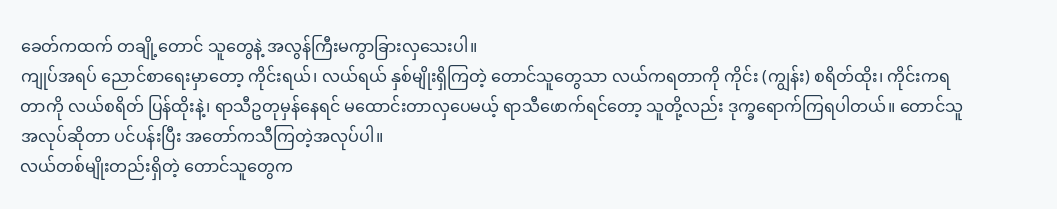ခေတ်ကထက် တချို့တောင် သူတွေနဲ့ အလွန်ကြီးမကွာခြားလှသေးပါ။
ကျုပ်အရပ် ညောင်စာရေးမှာတော့ ကိုင်းရယ်၊ လယ်ရယ် နှစ်မျိုးရှိကြတဲ့ တောင်သူတွေသာ လယ်ကရတာကို ကိုင်း (ကျွန်း) စရိတ်ထိုး၊ ကိုင်းကရတာကို လယ်စရိတ် ပြန်ထိုးနဲ့၊ ရာသီဥတုမှန်နေရင် မထောင်းတာလှပေမယ့် ရာသီဖောက်ရင်တော့ သူတို့လည်း ဒုက္ခရောက်ကြရပါတယ်။ တောင်သူအလုပ်ဆိုတာ ပင်ပန်းပြီး အတော်ကသီကြတဲ့အလုပ်ပါ။
လယ်တစ်မျိုးတည်းရှိတဲ့ တောင်သူတွေက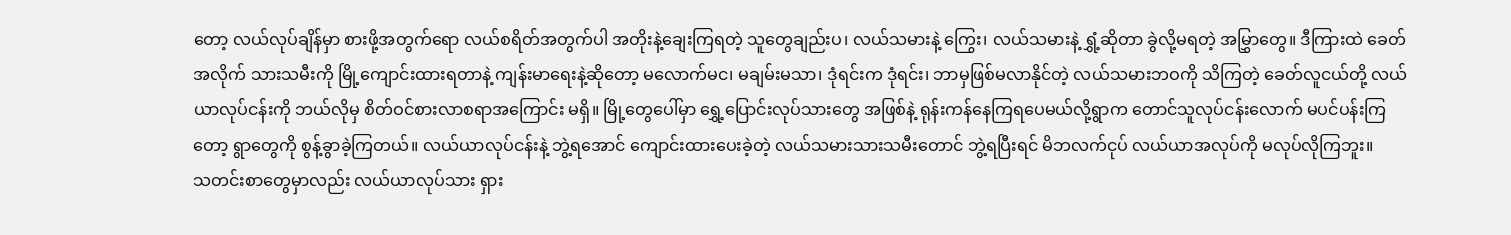တော့ လယ်လုပ်ချိန်မှာ စားဖို့အတွက်ရော လယ်စရိတ်အတွက်ပါ အတိုးနဲ့ချေးကြရတဲ့ သူတွေချည်းပ၊ လယ်သမားနဲ့ ကြွေး၊ လယ်သမားနဲ့ ရွှံ့ဆိုတာ ခွဲလို့မရတဲ့ အမြွှာတွေ။ ဒီကြားထဲ ခေတ်အလိုက် သားသမီးကို မြို့ကျောင်းထားရတာနဲ့ ကျန်းမာရေးနဲ့ဆိုတော့ မလောက်မင၊ မချမ်းမသာ၊ ဒုံရင်းက ဒုံရင်း၊ ဘာမှဖြစ်မလာနိုင်တဲ့ လယ်သမားဘဝကို သိကြတဲ့ ခေတ်လူငယ်တို့ လယ်ယာလုပ်ငန်းကို ဘယ်လိုမှ စိတ်ဝင်စားလာစရာအကြောင်း မရှိ။ မြို့တွေပေါ်မှာ ရွှေ့ပြောင်းလုပ်သားတွေ အဖြစ်နဲ့ ရုန်းကန်နေကြရပေမယ်လို့ရွာက တောင်သူလုပ်ငန်းလောက် မပင်ပန်းကြတော့ ရွာတွေကို စွန့်ခွာခဲ့ကြတယ်။ လယ်ယာလုပ်ငန်းနဲ့ ဘွဲ့ရအောင် ကျောင်းထားပေးခဲ့တဲ့ လယ်သမားသားသမီးတောင် ဘွဲ့ရပြီးရင် မိဘလက်ငုပ် လယ်ယာအလုပ်ကို မလုပ်လိုကြဘူး။
သတင်းစာတွေမှာလည်း လယ်ယာလုပ်သား ရှား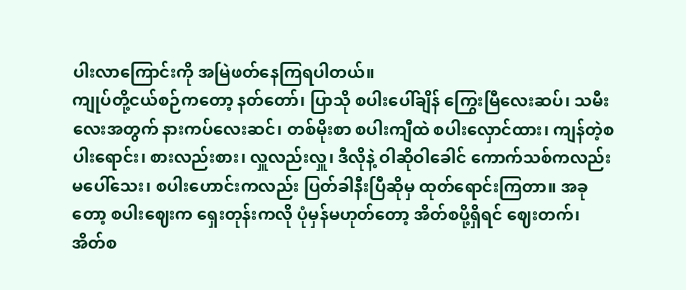ပါးလာကြောင်းကို အမြဲဖတ်နေကြရပါတယ်။
ကျုပ်တို့ငယ်စဉ်ကတော့ နတ်တော်၊ ပြာသို စပါးပေါ်ချိန် ကြွေးမြီလေးဆပ်၊ သမီးလေးအတွက် နားကပ်လေးဆင်၊ တစ်မိုးစာ စပါးကျီထဲ စပါးလှောင်ထား၊ ကျန်တဲ့စပါးရောင်း၊ စားလည်းစား၊ လှူလည်းလှူ၊ ဒီလိုနဲ့ ဝါဆိုဝါခေါင် ကောက်သစ်ကလည်း မပေါ်သေး၊ စပါးဟောင်းကလည်း ပြတ်ခါနီးပြီဆိုမှ ထုတ်ရောင်းကြတာ။ အခုတော့ စပါးဈေးက ရှေးတုန်းကလို ပုံမှန်မဟုတ်တော့ အိတ်စပို့ရှိရင် ဈေးတက်၊ အိတ်စ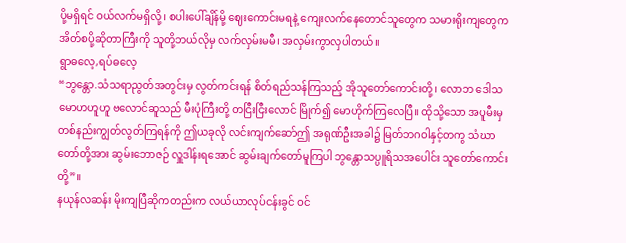ပို့မရှိရင် ဝယ်လက်မရှိလို့၊ စပါးပေါ်ချိန်မို့ ဈေးကောင်းမရနဲ့ ကျေးလက်နေတောင်သူတွေက သမားရိုးကျတွေက အိတ်စပို့ဆိုတာကြီးကို သူတို့ဘယ်လိုမှ လက်လှမ်းမမီ၊ အလှမ်းကွာလှပါတယ်။
ရွာဓလေ့,ရပ်ဓလေ့
“ဘွန္တော.သံသရာညွတ်အတွင်းမှ လွတ်ကင်းရန် စိတ်ရည်သန်ကြသည့် အိုသူတော်ကောင်းတို့၊ လောဘ ဒေါသ မောဟဟူဟူ ဗလောင်ဆူသည် မီးပုံကြီးတို့ တငြီးငြီးလောင် မြိုက်၍ မောဟိုက်ကြလေပြီ။ ထိုသို့သော အပူမီးမှ တစ်နည်းကျွတ်လွတ်ကြရန်ကို ဤယခုလို လင်းကျက်ဆော်ဤ အရုဏ်ဦးအခါ၌ မြတ်ဘဂဝါနှင့်တကွ သံဃာတော်တို့အား ဆွမ်းဘောဇဉ် လှူဒါန်းရအောင် ဆွမ်းချက်တော်မူကြပါ ဘွန္တောသပ္ပူရိသအပေါင်း သူတော်ကောင်းတို့”။
နယုန်လဆန်း မိုးကျပြီဆိုကတည်းက လယ်ယာလုပ်ငန်းခွင် ဝင်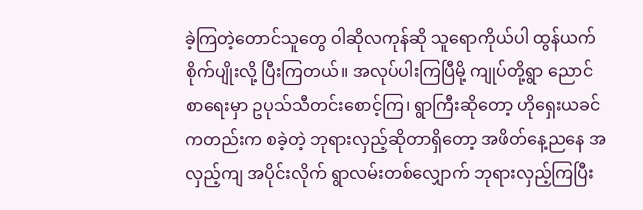ခဲ့ကြတဲ့တောင်သူတွေ ဝါဆိုလကုန်ဆို သူရောကိုယ်ပါ ထွန်ယက်စိုက်ပျိုးလို့ ပြီးကြတယ်။ အလုပ်ပါးကြပြီမို့ ကျုပ်တို့ရွာ ညောင်စာရေးမှာ ဥပုသ်သီတင်းစောင့်ကြ၊ ရွာကြီးဆိုတော့ ဟိုရှေးယခင်ကတည်းက စခဲ့တဲ့ ဘုရားလှည့်ဆိုတာရှိတော့ အဖိတ်နေ့ညနေ အလှည့်ကျ အပိုင်းလိုက် ရွာလမ်းတစ်လျှောက် ဘုရားလှည့်ကြပြီး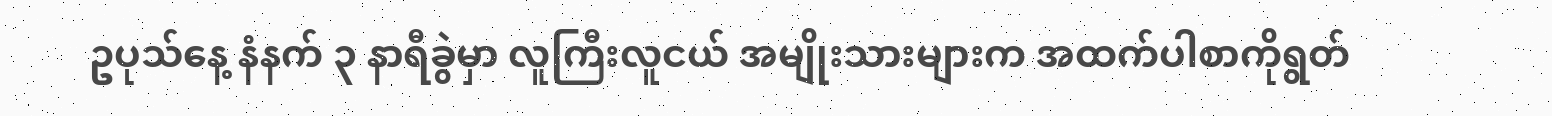ဥပုသ်နေ့ နံနက် ၃ နာရီခွဲမှာ လူကြီးလူငယ် အမျိုးသားများက အထက်ပါစာကိုရွတ်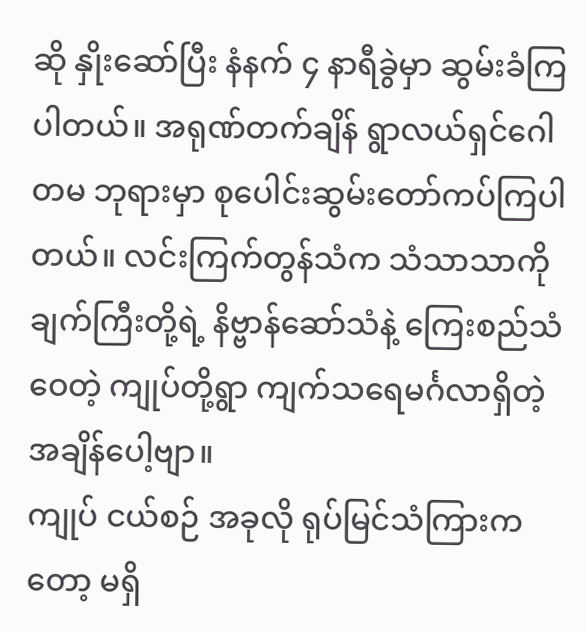ဆို နှိုးဆော်ပြီး နံနက် ၄ နာရီခွဲမှာ ဆွမ်းခံကြပါတယ်။ အရုဏ်တက်ချိန် ရွာလယ်ရှင်ဂေါတမ ဘုရားမှာ စုပေါင်းဆွမ်းတော်ကပ်ကြပါတယ်။ လင်းကြက်တွန်သံက သံသာသာကိုချက်ကြီးတို့ရဲ့ နိဗ္ဗာန်ဆော်သံနဲ့ ကြေးစည်သံဝေတဲ့ ကျုပ်တို့ရွာ ကျက်သရေမင်္ဂလာရှိတဲ့ အချိန်ပေါ့ဗျာ။
ကျုပ် ငယ်စဉ် အခုလို ရုပ်မြင်သံကြားကတော့ မရှိ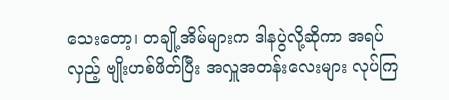သေးတော့၊ တချို့အိမ်များက ဒါနပွဲလို့ဆိုကာ အရပ်လှည့် ဗျိုးဟစ်ဖိတ်ပြီး အလှူအတန်းလေးများ လုပ်ကြ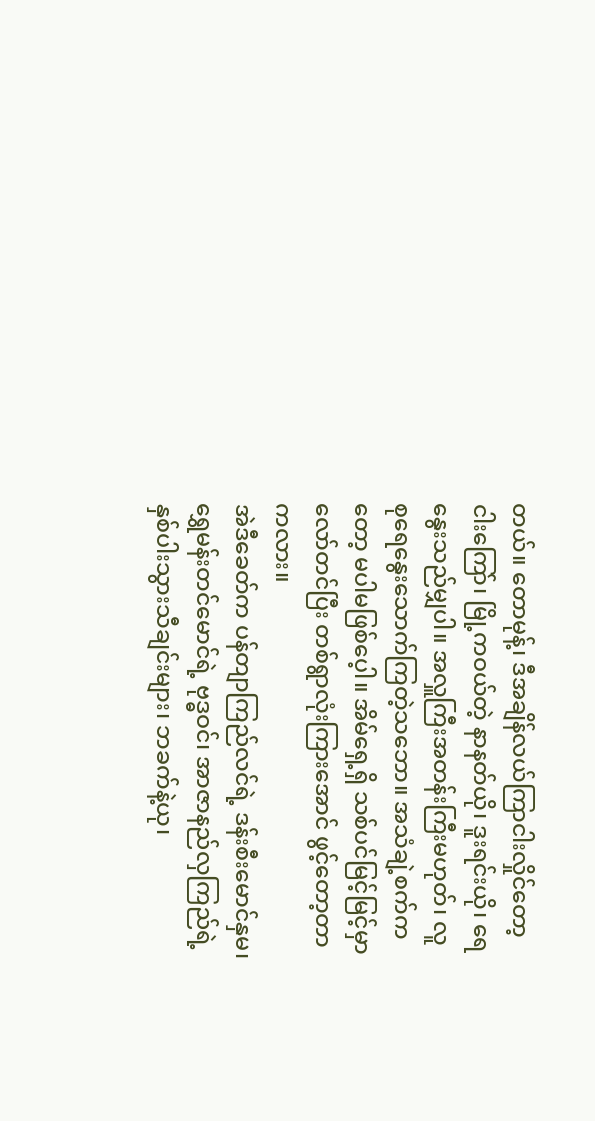တယ်။ တောမုန့်၊ ဒီအချိန်လယ်ကြာငါးလှိုင်တော့ ငါးကြော်၊ မြို့ကဝယ်တဲ့ နာနတ်ယို၊ ဒူးရင်းယို၊ ရေနွေးသည်မျှပါ။ အလှူကြီးအတန်းကြီးမဟုတ်၊ လူစုရေနွေးသောက်ကြတဲ့သဘော။ အသံချဲ့စက်ကတော့ မပါမဖြစ်ပေ့ါ။ အိမ်ရှေ့ရှိ သစ်ပင်မြင့်မြင့်မှာ လော်တင်ပြီး တစ်ရွာလုံးကြားအောင် ဖွင့်တော့တာကလား။
အဲဒီခေတ်က ပန်တျာကြည်လင်ရဲ့ ဒန်းစီးမောင်နှမ၊ ရွှေမန်းတင်မောင်ရဲ့ ဗုဒ္ဓဝင်၊ အာဇာနည်လှကြည်ရဲ့ နှစ်ပါးသွားသီချင်းများ၊ ဘခက်နဲ့ယု၊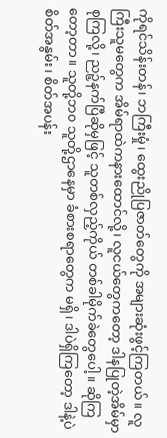ကိုရင်သိန်းတန်၊ ဘကြီးမှုံ၊ ထွေးညိုပြဇာတ်တွေကို အများဆုံးဖွင့်ကြတယ်။ လူကြီးသူမတွေက အိမ်ရာထဲကနားထောင်လို့၊ လူငယ်တွေကတော့ ဒါနပြုတဲ့အိမ်မှာစုကြလို့၊ ညဉ့်နက်ပြီဆိုမှဖြင့် သူတစ်လှည့်ကိုယ် တစ်ခါမိုက်ခဲတွေပေါ့။ ဆိုကြတော့တာ။ သူတို့ဘ၀ သူတို့ဌာနေမှာ ခံစားစရာတွေက မရှိ၊ ဒါပဲရှိကြတော့ ဒါနဲ့ပဲ စိတ်အနွမ်း၊ စိတ်အပန်း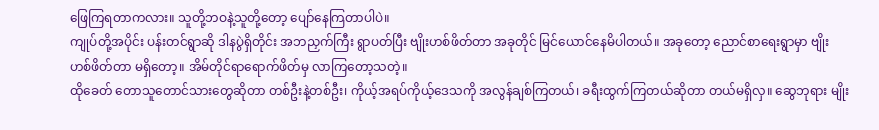ဖြေကြရတာကလား။ သူတို့ဘဝနဲ့သူတို့တော့ ပျော်နေကြတာပါပဲ။
ကျုပ်တို့အပိုင်း ပန်းတင်ရွာဆို ဒါနပွဲရှိတိုင်း အဘညှက်ကြီး ရွာပတ်ပြီး ဗျိုးဟစ်ဖိတ်တာ အခုတိုင် မြင်ယောင်နေမိပါတယ်။ အခုတော့ ညောင်စာရေးရွာမှာ ဗျိုးဟစ်ဖိတ်တာ မရှိတော့။ အိမ်တိုင်ရာရောက်ဖိတ်မှ လာကြတော့သတဲ့။
ထိုခေတ် တောသူတောင်သားတွေဆိုတာ တစ်ဦးနဲ့တစ်ဦး၊ ကိုယ့်အရပ်ကိုယ့်ဒေသကို အလွန်ချစ်ကြတယ်၊ ခရီးထွက်ကြတယ်ဆိုတာ တယ်မရှိလှ။ ဆွေဘုရား မျိုး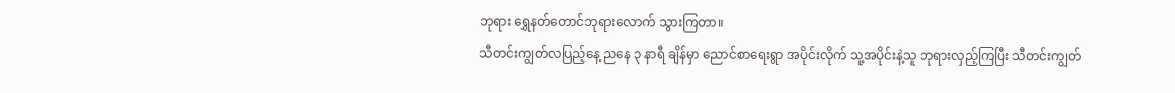ဘုရား ရွှေနတ်တောင်ဘုရားလောက် သွားကြတာ။
သီတင်းကျွတ်လပြည့်နေ့ ညနေ ၃ နာရီ ချိန်မှာ ညောင်စာရေးရွာ အပိုင်းလိုက် သူ့အပိုင်းနဲ့သူ ဘုရားလှည့်ကြပြီး သီတင်းကျွတ်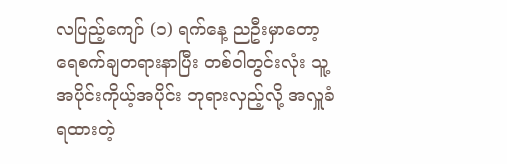လပြည့်ကျော် (၁) ရက်နေ့ ညဦးမှာတော့ ရေစက်ချတရားနာပြီး တစ်ဝါတွင်းလုံး သူ့အပိုင်းကိုယ့်အပိုင်း ဘုရားလှည့်လို့ အလှူခံရထားတဲ့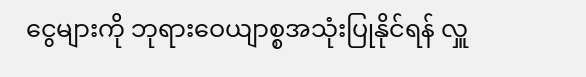ငွေများကို ဘုရားဝေယျာစ္စအသုံးပြုနိုင်ရန် လှူ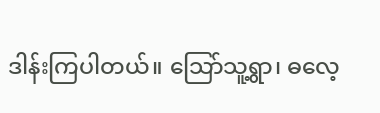ဒါန်းကြပါတယ်။ သြော်သူ့ရွာ၊ ဓလေ့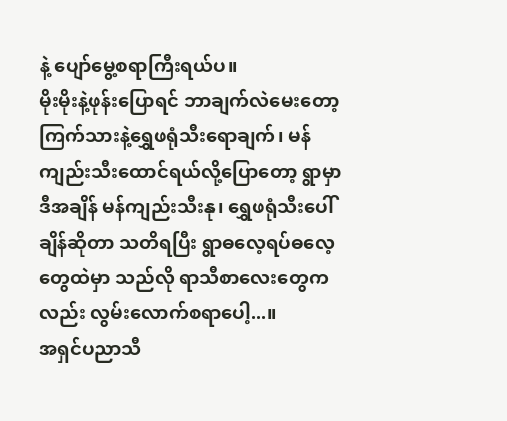နဲ့ ပျော်မွေ့စရာကြီးရယ်ပ။
မိုးမိုးနဲ့ဖုန်းပြောရင် ဘာချက်လဲမေးတော့ ကြက်သားနဲ့ရွှေဖရုံသီးရောချက်၊ မန်ကျည်းသီးထောင်ရယ်လို့ပြောတော့ ရွာမှာ ဒီအချိန် မန်ကျည်းသီးနု၊ ရွှေဖရုံသီးပေါ်ချိန်ဆိုတာ သတိရပြီး ရွာဓလေ့ရပ်ဓလေ့တွေထဲမှာ သည်လို ရာသီစာလေးတွေကလည်း လွမ်းလောက်စရာပေါ့...။
အရှင်ပညာသီ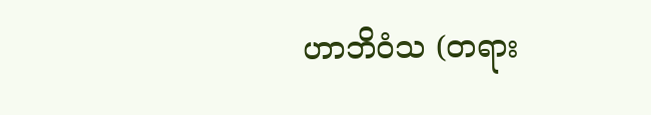ဟာဘိဝံသ (တရား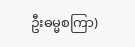ဦးဓမ္မစကြာ)